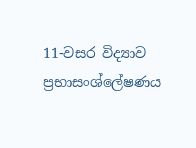11-වසර විද්‍යාව ප්‍රභාසංශ්ලේෂණය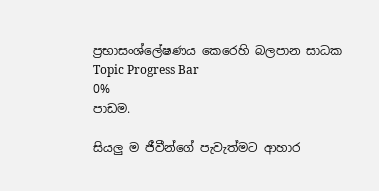ප්‍රභාසංශ්ලේෂණය කෙරෙහි බලපාන සාධක
Topic Progress Bar
0%
පාඩම.

සියලු ම ජීවීන්ගේ පැවැත්මට ආහාර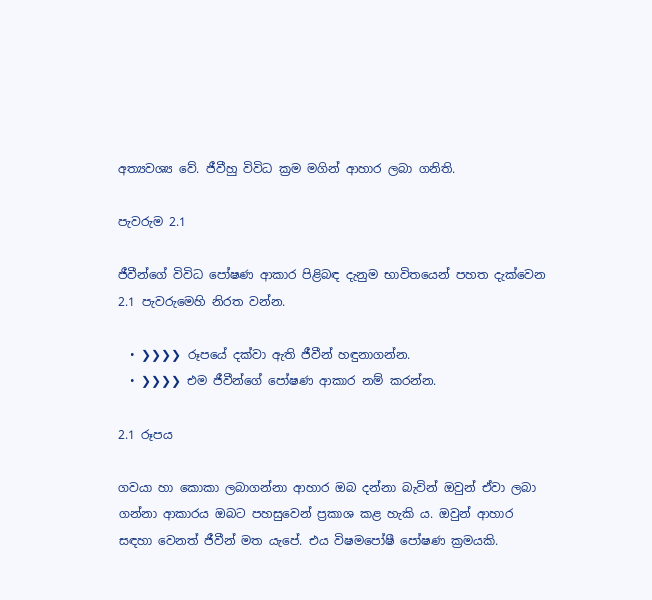අත්‍යවශ්‍ය වේ. ජීවීහු විවිධ ක්‍රම මගින් ආහාර ලබා ගනිති.

පැවරුම 2.1

ජීවීන්ගේ විවිධ පෝෂණ ආකාර පිළිබඳ දැනුම භාවිතයෙන් පහත දැක්වෙන 2.1 පැවරුමෙහි නිරත වන්න.

  • ❯❯❯❯ රූපයේ දක්වා ඇති ජීවීන් හඳුනාගන්න.
  • ❯❯❯❯ එම ජීවීන්ගේ පෝෂණ ආකාර නම් කරන්න.

2.1 රූපය

ගවයා හා කොකා ලබාගන්නා ආහාර ඔබ දන්නා බැවින් ඔවුන් ඒවා ලබා ගන්නා ආකාරය ඔබට පහසුවෙන් ප්‍රකාශ කළ හැකි ය. ඔවුන් ආහාර සඳහා වෙනත් ජීවීන් මත යැපේ. එය විෂමපෝෂී පෝෂණ ක්‍රමයකි.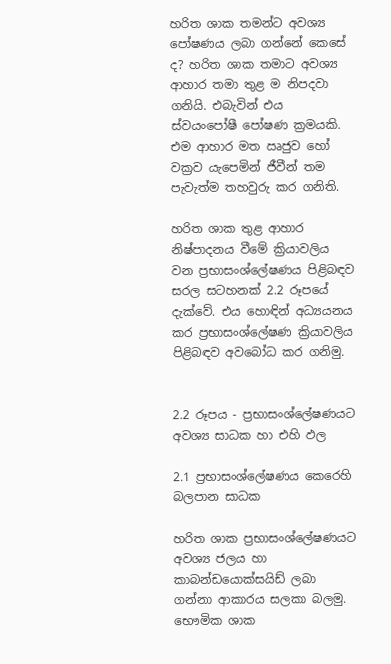හරිත ශාක තමන්ට අවශ්‍ය පෝෂණය ලබා ගන්නේ කෙසේ ද? හරිත ශාක තමාට අවශ්‍ය ආහාර තමා තුළ ම නිපදවා ගනියි. එබැවින් එය ස්වයංපෝෂී පෝෂණ ක්‍රමයකි. එම ආහාර මත ඍජුව හෝ වක්‍රව යැපෙමින් ජීවීන් තම පැවැත්ම තහවුරු කර ගනිති.

හරිත ශාක තුළ ආහාර නිෂ්පාදනය වීමේ ක්‍රියාවලිය වන ප්‍රභාසංශ්ලේෂණය පිළිබඳව සරල සටහනක් 2.2 රූපයේ දැක්වේ. එය හොඳින් අධ්‍යයනය කර ප්‍රභාසංශ්ලේෂණ ක්‍රියාවලිය පිළිබඳව අවබෝධ කර ගනිමු.


2.2 රූපය - ප්‍රභාසංශ්ලේෂණයට අවශ්‍ය සාධක හා එහි ඵල

2.1 ප්‍රභාසංශ්ලේෂණය කෙරෙහි බලපාන සාධක

හරිත ශාක ප්‍රභාසංශ්ලේෂණයට අවශ්‍ය ජලය හා කාබන්ඩයොක්සයිඩ් ලබා ගන්නා ආකාරය සලකා බලමු. භෞමික ශාක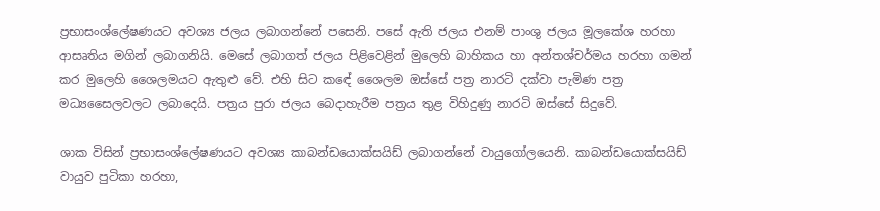ප්‍රභාසංශ්ලේෂණයට අවශ්‍ය ජලය ලබාගන්නේ පසෙනි. පසේ ඇති ජලය එනම් පාංශු ජලය මූලකේශ හරහා ආසෘතිය මගින් ලබාගනියි. මෙසේ ලබාගත් ජලය පිළිවෙළින් මුලෙහි බාහිකය හා අන්තශ්චර්මය හරහා ගමන් කර මුලෙහි ශෛලමයට ඇතුළු වේ. එහි සිට කඳේ ශෛලම ඔස්සේ පත්‍ර නාරටි දක්වා පැමිණ පත්‍ර මධ්‍යසෛලවලට ලබාදෙයි. පත්‍රය පුරා ජලය බෙදාහැරීම පත්‍රය තුළ විහිදුණු නාරටි ඔස්සේ සිදුවේ.

ශාක විසින් ප්‍රභාසංශ්ලේෂණයට අවශ්‍ය කාබන්ඩයොක්සයිඩ් ලබාගන්නේ වායුගෝලයෙනි. කාබන්ඩයොක්සයිඩ් වායුව පුටිකා හරහා,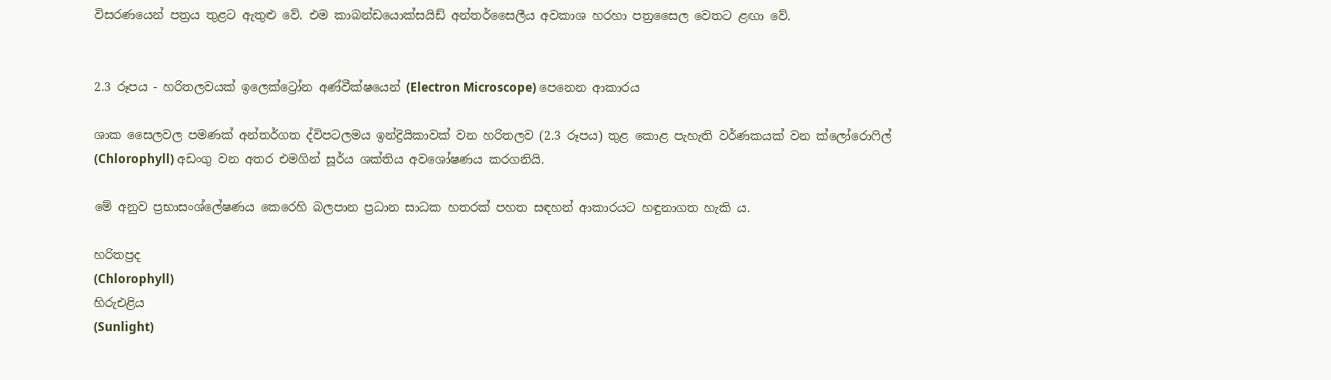විසරණයෙන් පත්‍රය තුළට ඇතුළු වේ. එම කාබන්ඩයොක්සයිඩ් අන්තර්සෛලීය අවකාශ හරහා පත්‍රසෛල වෙතට ළඟා වේ.


2.3 රූපය - හරිතලවයක් ඉලෙක්ට්‍රෝන අණ්වීක්ෂයෙන් (Electron Microscope) පෙනෙන ආකාරය

ශාක සෛලවල පමණක් අන්තර්ගත ද්විපටලමය ඉන්ද්‍රියිකාවක් වන හරිතලව (2.3 රූපය) තුළ කොළ පැහැති වර්ණකයක් වන ක්ලෝරොෆිල් (Chlorophyll) අඩංගු වන අතර එමගින් සූර්ය ශක්තිය අවශෝෂණය කරගනියි.

මේ අනුව ප්‍රභාසංශ්ලේෂණය කෙරෙහි බලපාන ප්‍රධාන සාධක හතරක් පහත සඳහන් ආකාරයට හඳුනාගත හැකි ය.

හරිතප්‍රද
(Chlorophyll)
හිරුඑළිය
(Sunlight)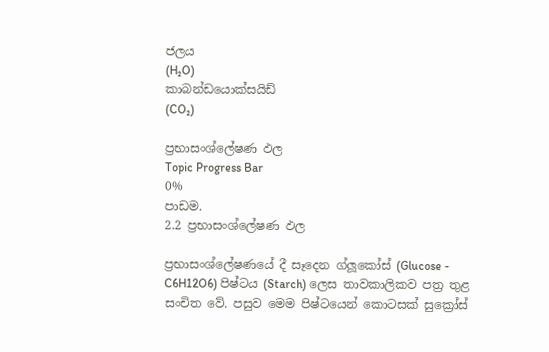ජලය
(H₂O)
කාබන්ඩයොක්සයිඩ්
(CO₂)

ප්‍රභාසංශ්ලේෂණ ඵල
Topic Progress Bar
0%
පාඩම.
2.2 ප්‍රභාසංශ්ලේෂණ ඵල

ප්‍රභාසංශ්ලේෂණයේ දී සෑදෙන ග්ලූකෝස් (Glucose - C6H12O6) පිෂ්ටය (Starch) ලෙස තාවකාලිකව පත්‍ර තුළ සංචිත වේ. පසුව මෙම පිෂ්ටයෙන් කොටසක් සුක්‍රෝස්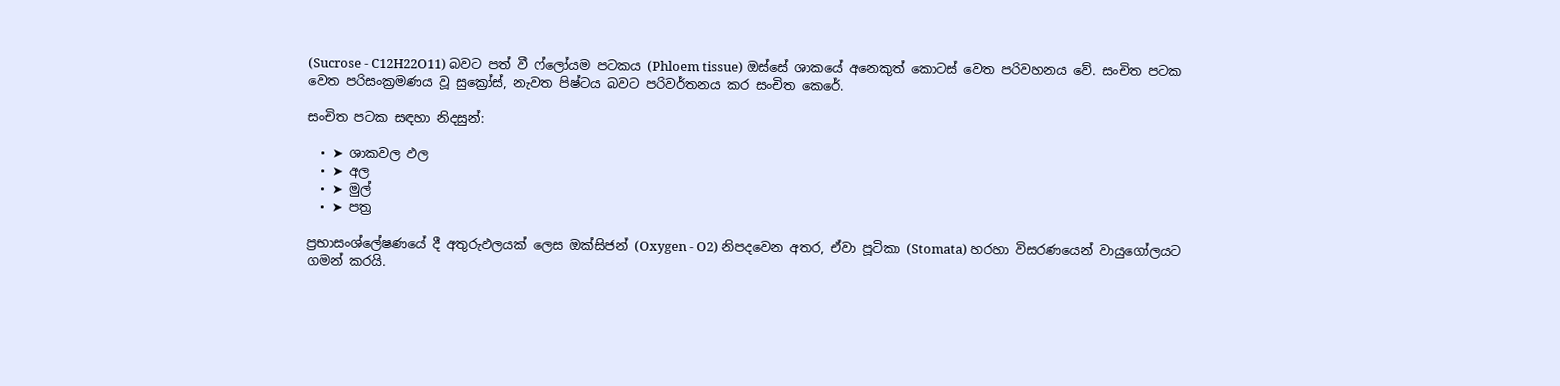(Sucrose - C12H22O11) බවට පත් වී ෆ්ලෝයම පටකය (Phloem tissue) ඔස්සේ ශාකයේ අනෙකුත් කොටස් වෙත පරිවහනය වේ. සංචිත පටක වෙත පරිසංක්‍රමණය වූ සුක්‍රෝස්, නැවත පිෂ්ටය බවට පරිවර්තනය කර සංචිත කෙරේ.

සංචිත පටක සඳහා නිදසුන්:

  • ➤ ශාකවල ඵල
  • ➤ අල
  • ➤ මුල්
  • ➤ පත්‍ර

ප්‍රභාසංශ්ලේෂණයේ දී අතුරුඵලයක් ලෙස ඔක්සිජන් (Oxygen - O2) නිපදවෙන අතර, ඒවා පූටිකා (Stomata) හරහා විසරණයෙන් වායුගෝලයට ගමන් කරයි.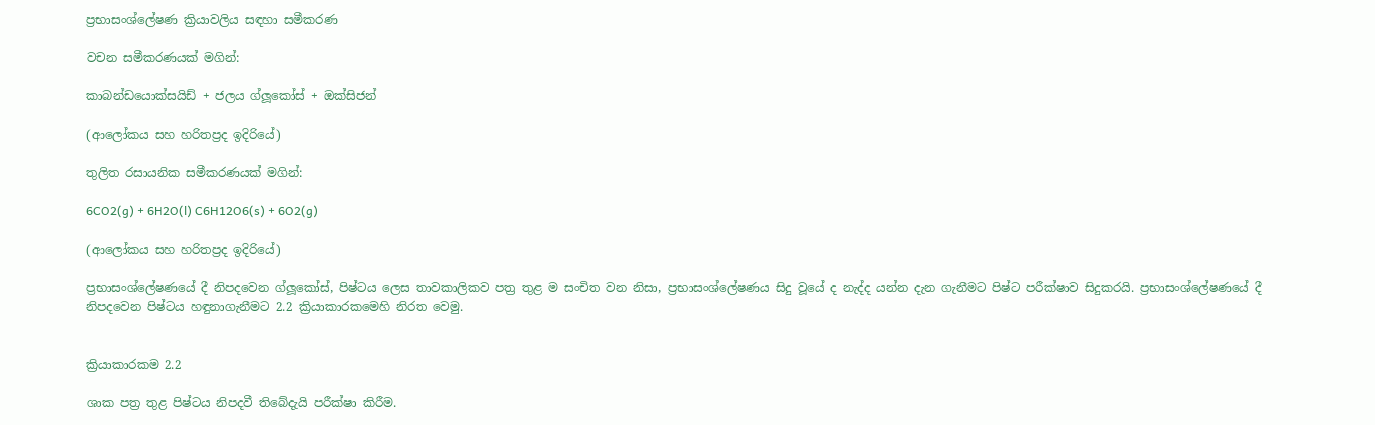ප්‍රභාසංශ්ලේෂණ ක්‍රියාවලිය සඳහා සමීකරණ

වචන සමීකරණයක් මගින්:

කාබන්ඩයොක්සයිඩ් + ජලය ග්ලූකෝස් + ඔක්සිජන්

(ආලෝකය සහ හරිතප්‍රද ඉදිරියේ)

තුලිත රසායනික සමීකරණයක් මගින්:

6CO2(g) + 6H2O(l) C6H12O6(s) + 6O2(g)

(ආලෝකය සහ හරිතප්‍රද ඉදිරියේ)

ප්‍රභාසංශ්ලේෂණයේ දී නිපදවෙන ග්ලූකෝස්, පිෂ්ටය ලෙස තාවකාලිකව පත්‍ර තුළ ම සංචිත වන නිසා, ප්‍රභාසංශ්ලේෂණය සිදු වූයේ ද නැද්ද යන්න දැන ගැනීමට පිෂ්ට පරීක්ෂාව සිදුකරයි. ප්‍රභාසංශ්ලේෂණයේ දී නිපදවෙන පිෂ්ටය හඳුනාගැනීමට 2.2 ක්‍රියාකාරකමෙහි නිරත වෙමු.


ක්‍රියාකාරකම 2.2

ශාක පත්‍ර තුළ පිෂ්ටය නිපදවී තිබේදැයි පරීක්ෂා කිරීම.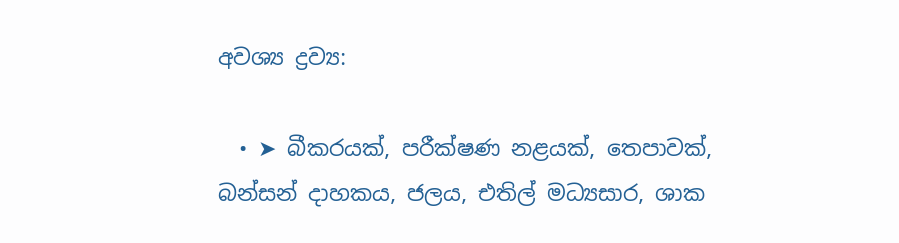අවශ්‍ය ද්‍රව්‍ය:

  • ➤ බීකරයක්, පරීක්ෂණ නළයක්, තෙපාවක්, බන්සන් දාහකය, ජලය, එතිල් මධ්‍යසාර, ශාක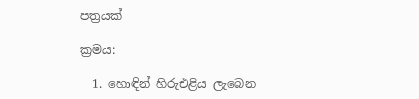පත්‍රයක්

ක්‍රමය:

  1. හොඳින් හිරුඑළිය ලැබෙන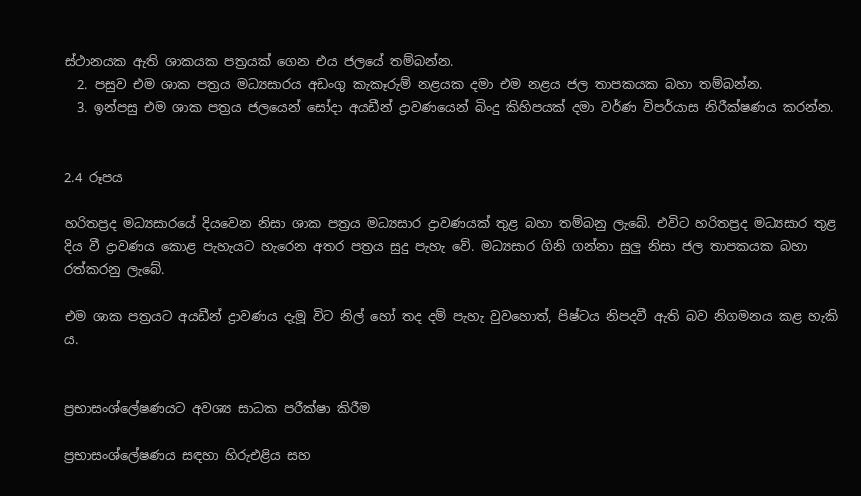ස්ථානයක ඇති ශාකයක පත්‍රයක් ගෙන එය ජලයේ තම්බන්න.
  2. පසුව එම ශාක පත්‍රය මධ්‍යසාරය අඩංගු කැකෑරුම් නළයක දමා එම නළය ජල තාපකයක බහා තම්බන්න.
  3. ඉන්පසු එම ශාක පත්‍රය ජලයෙන් සෝදා අයඩීන් ද්‍රාවණයෙන් බිංදු කිහිපයක් දමා වර්ණ විපර්යාස නිරීක්ෂණය කරන්න.


2.4 රූපය

හරිතප්‍රද මධ්‍යසාරයේ දියවෙන නිසා ශාක පත්‍රය මධ්‍යසාර ද්‍රාවණයක් තුළ බහා තම්බනු ලැබේ. එවිට හරිතප්‍රද මධ්‍යසාර තුළ දිය වී ද්‍රාවණය කොළ පැහැයට හැරෙන අතර පත්‍රය සුදු පැහැ වේ. මධ්‍යසාර ගිනි ගන්නා සුලු නිසා ජල තාපකයක බහා රත්කරනු ලැබේ.

එම ශාක පත්‍රයට අයඩීන් ද්‍රාවණය දැමූ විට නිල් හෝ තද දම් පැහැ වුවහොත්, පිෂ්ටය නිපදවී ඇති බව නිගමනය කළ හැකි ය.


ප්‍රභාසංශ්ලේෂණයට අවශ්‍ය සාධක පරීක්ෂා කිරීම

ප්‍රභාසංශ්ලේෂණය සඳහා හිරුඑළිය සහ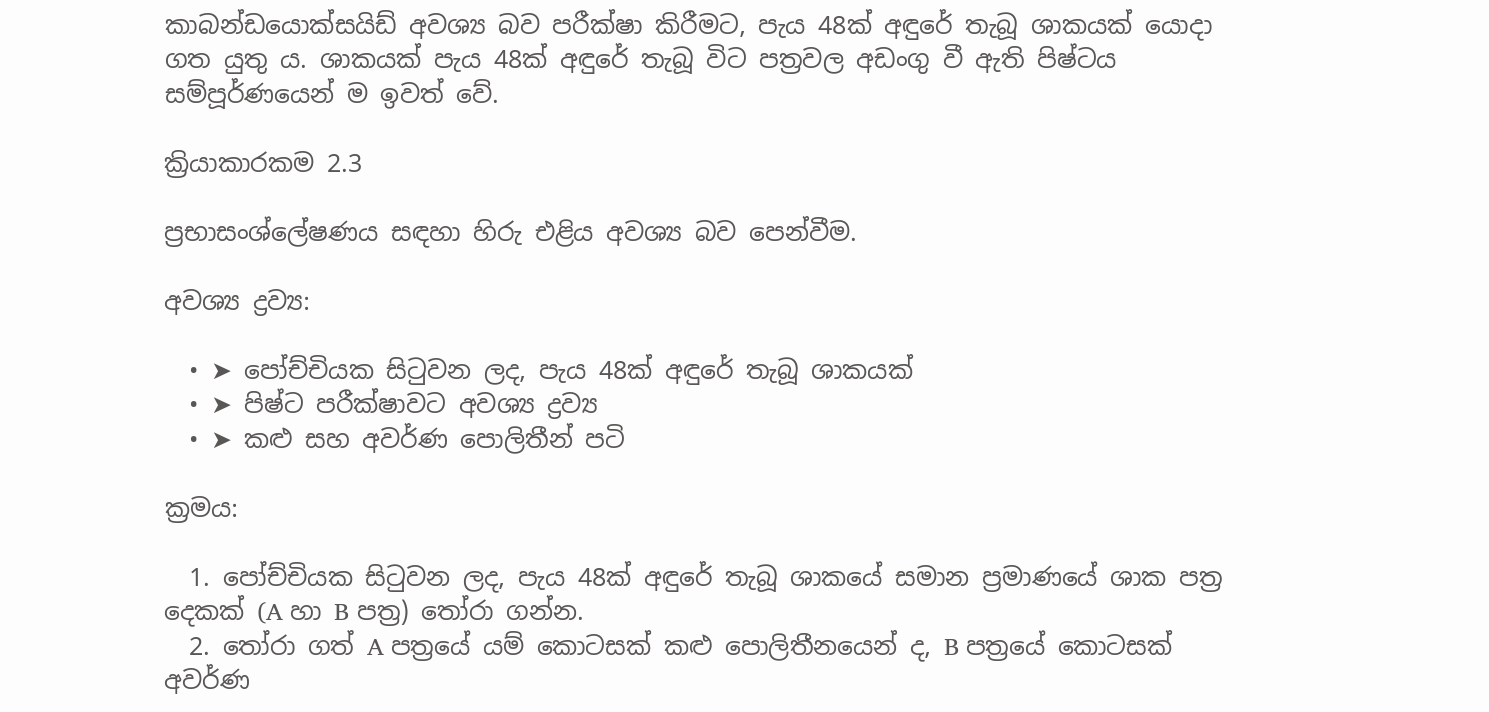කාබන්ඩයොක්සයිඩ් අවශ්‍ය බව පරීක්ෂා කිරීමට, පැය 48ක් අඳුරේ තැබූ ශාකයක් යොදා ගත යුතු ය. ශාකයක් පැය 48ක් අඳුරේ තැබූ විට පත්‍රවල අඩංගු වී ඇති පිෂ්ටය සම්පූර්ණයෙන් ම ඉවත් වේ.

ක්‍රියාකාරකම 2.3

ප්‍රභාසංශ්ලේෂණය සඳහා හිරු එළිය අවශ්‍ය බව පෙන්වීම.

අවශ්‍ය ද්‍රව්‍ය:

  • ➤ පෝච්චියක සිටුවන ලද, පැය 48ක් අඳුරේ තැබූ ශාකයක්
  • ➤ පිෂ්ට පරීක්ෂාවට අවශ්‍ය ද්‍රව්‍ය
  • ➤ කළු සහ අවර්ණ පොලිතීන් පටි

ක්‍රමය:

  1. පෝච්චියක සිටුවන ලද, පැය 48ක් අඳුරේ තැබූ ශාකයේ සමාන ප්‍රමාණයේ ශාක පත්‍ර දෙකක් (A හා B පත්‍ර) තෝරා ගන්න.
  2. තෝරා ගත් A පත්‍රයේ යම් කොටසක් කළු පොලිතීනයෙන් ද, B පත්‍රයේ කොටසක් අවර්ණ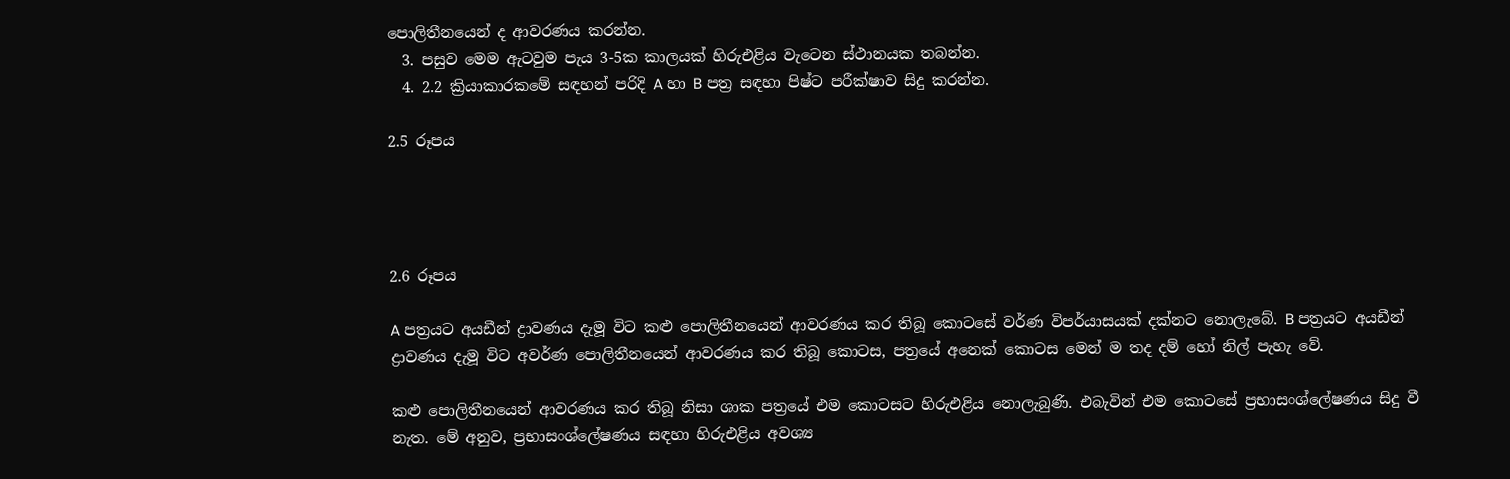පොලිතීනයෙන් ද ආවරණය කරන්න.
  3. පසුව මෙම ඇටවුම පැය 3-5ක කාලයක් හිරුඑළිය වැටෙන ස්ථානයක තබන්න.
  4. 2.2 ක්‍රියාකාරකමේ සඳහන් පරිදි A හා B පත්‍ර සඳහා පිෂ්ට පරීක්ෂාව සිදු කරන්න.

2.5 රූපය




2.6 රූපය

A පත්‍රයට අයඩීන් ද්‍රාවණය දැමූ විට කළු පොලිතීනයෙන් ආවරණය කර තිබූ කොටසේ වර්ණ විපර්යාසයක් දක්නට නොලැබේ. B පත්‍රයට අයඩීන් ද්‍රාවණය දැමූ විට අවර්ණ පොලිතීනයෙන් ආවරණය කර තිබූ කොටස, පත්‍රයේ අනෙක් කොටස මෙන් ම තද දම් හෝ නිල් පැහැ වේ.

කළු පොලිතීනයෙන් ආවරණය කර තිබූ නිසා ශාක පත්‍රයේ එම කොටසට හිරුඑළිය නොලැබුණි. එබැවින් එම කොටසේ ප්‍රභාසංශ්ලේෂණය සිදු වී නැත. මේ අනුව, ප්‍රභාසංශ්ලේෂණය සඳහා හිරුඑළිය අවශ්‍ය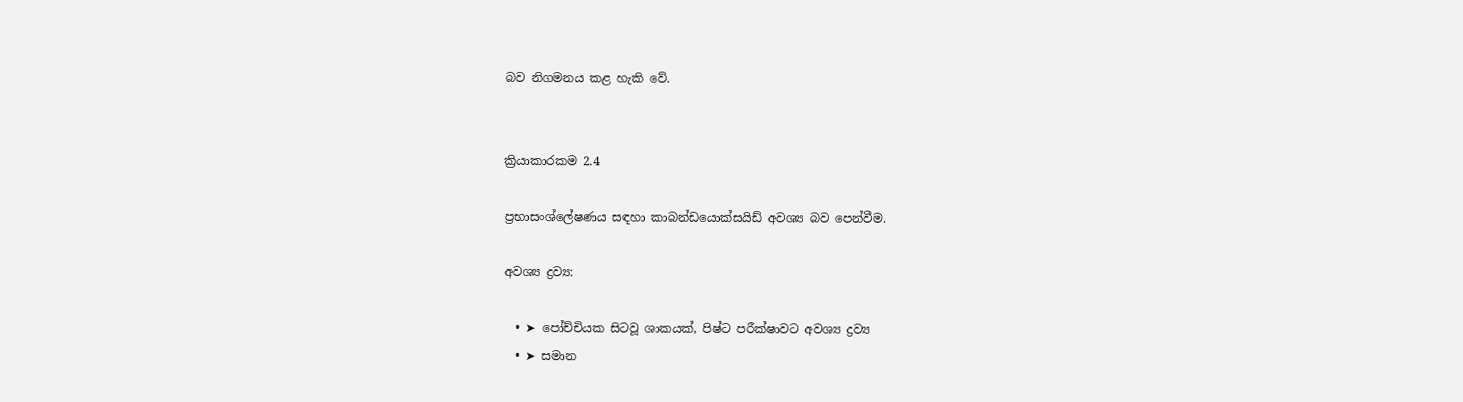බව නිගමනය කළ හැකි වේ.


ක්‍රියාකාරකම 2.4

ප්‍රභාසංශ්ලේෂණය සඳහා කාබන්ඩයොක්සයිඩ් අවශ්‍ය බව පෙන්වීම.

අවශ්‍ය ද්‍රව්‍ය:

  • ➤ පෝච්චියක සිටවූ ශාකයක්, පිෂ්ට පරීක්ෂාවට අවශ්‍ය ද්‍රව්‍ය
  • ➤ සමාන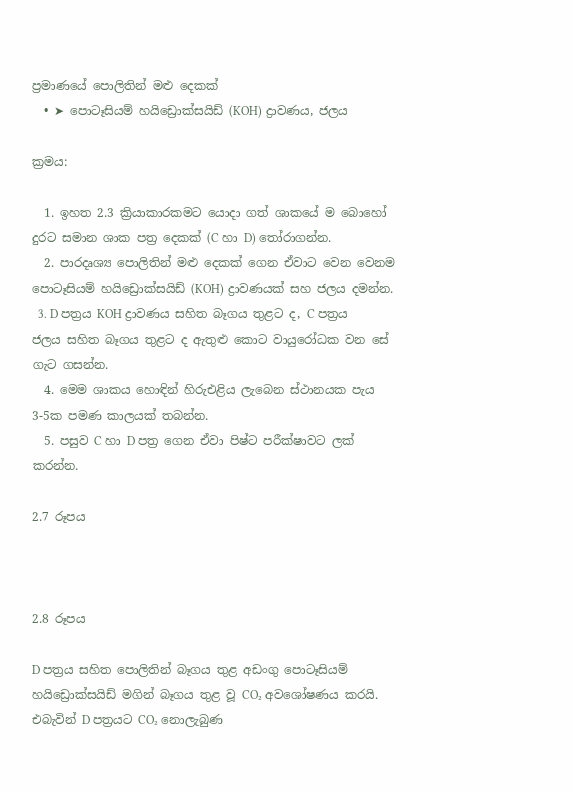ප්‍රමාණයේ පොලිතින් මළු දෙකක්
  • ➤ පොටෑසියම් හයිඩ්‍රොක්සයිඩ් (KOH) ද්‍රාවණය, ජලය

ක්‍රමය:

  1. ඉහත 2.3 ක්‍රියාකාරකමට යොදා ගත් ශාකයේ ම බොහෝ දුරට සමාන ශාක පත්‍ර දෙකක් (C හා D) තෝරාගන්න.
  2. පාරදෘශ්‍ය පොලිතින් මළු දෙකක් ගෙන ඒවාට වෙන වෙනම පොටෑසියම් හයිඩ්‍රොක්සයිඩ් (KOH) ද්‍රාවණයක් සහ ජලය දමන්න.
  3. D පත්‍රය KOH ද්‍රාවණය සහිත බෑගය තුළට ද, C පත්‍රය ජලය සහිත බෑගය තුළට ද ඇතුළු කොට වායුරෝධක වන සේ ගැට ගසන්න.
  4. මෙම ශාකය හොඳින් හිරුඑළිය ලැබෙන ස්ථානයක පැය 3-5ක පමණ කාලයක් තබන්න.
  5. පසුව C හා D පත්‍ර ගෙන ඒවා පිෂ්ට පරීක්ෂාවට ලක් කරන්න.

2.7 රූපය



2.8 රූපය

D පත්‍රය සහිත පොලිතින් බෑගය තුළ අඩංගු පොටෑසියම් හයිඩ්‍රොක්සයිඩ් මගින් බෑගය තුළ වූ CO₂ අවශෝෂණය කරයි. එබැවින් D පත්‍රයට CO₂ නොලැබුණ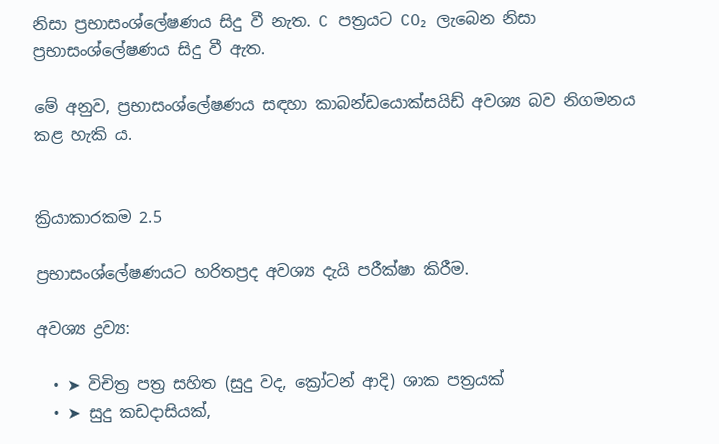නිසා ප්‍රභාසංශ්ලේෂණය සිදු වී නැත. C පත්‍රයට CO₂ ලැබෙන නිසා ප්‍රභාසංශ්ලේෂණය සිදු වී ඇත.

මේ අනුව, ප්‍රභාසංශ්ලේෂණය සඳහා කාබන්ඩයොක්සයිඩ් අවශ්‍ය බව නිගමනය කළ හැකි ය.


ක්‍රියාකාරකම 2.5

ප්‍රභාසංශ්ලේෂණයට හරිතප්‍රද අවශ්‍ය දැයි පරීක්ෂා කිරීම.

අවශ්‍ය ද්‍රව්‍ය:

  • ➤ විචිත්‍ර පත්‍ර සහිත (සුදු වද, ක්‍රෝටන් ආදි) ශාක පත්‍රයක්
  • ➤ සුදු කඩදාසියක්,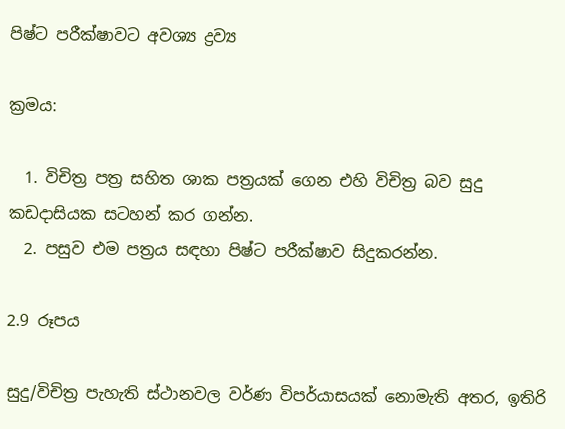පිෂ්ට පරීක්ෂාවට අවශ්‍ය ද්‍රව්‍ය

ක්‍රමය:

  1. විචිත්‍ර පත්‍ර සහිත ශාක පත්‍රයක් ගෙන එහි විචිත්‍ර බව සුදු කඩදාසියක සටහන් කර ගන්න.
  2. පසුව එම පත්‍රය සඳහා පිෂ්ට පරීක්ෂාව සිදුකරන්න.

2.9 රූපය

සුදු/විචිත්‍ර පැහැති ස්ථානවල වර්ණ විපර්යාසයක් නොමැති අතර, ඉතිරි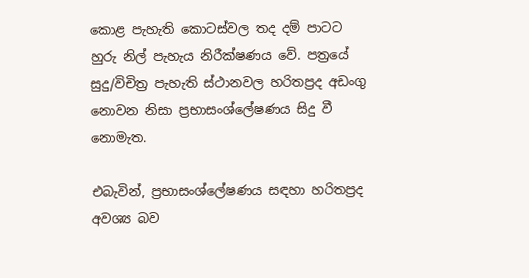කොළ පැහැති කොටස්වල තද දම් පාටට හුරු නිල් පැහැය නිරීක්ෂණය වේ. පත්‍රයේ සුදු/විචිත්‍ර පැහැති ස්ථානවල හරිතප්‍රද අඩංගු නොවන නිසා ප්‍රභාසංශ්ලේෂණය සිදු වී නොමැත.

එබැවින්, ප්‍රභාසංශ්ලේෂණය සඳහා හරිතප්‍රද අවශ්‍ය බව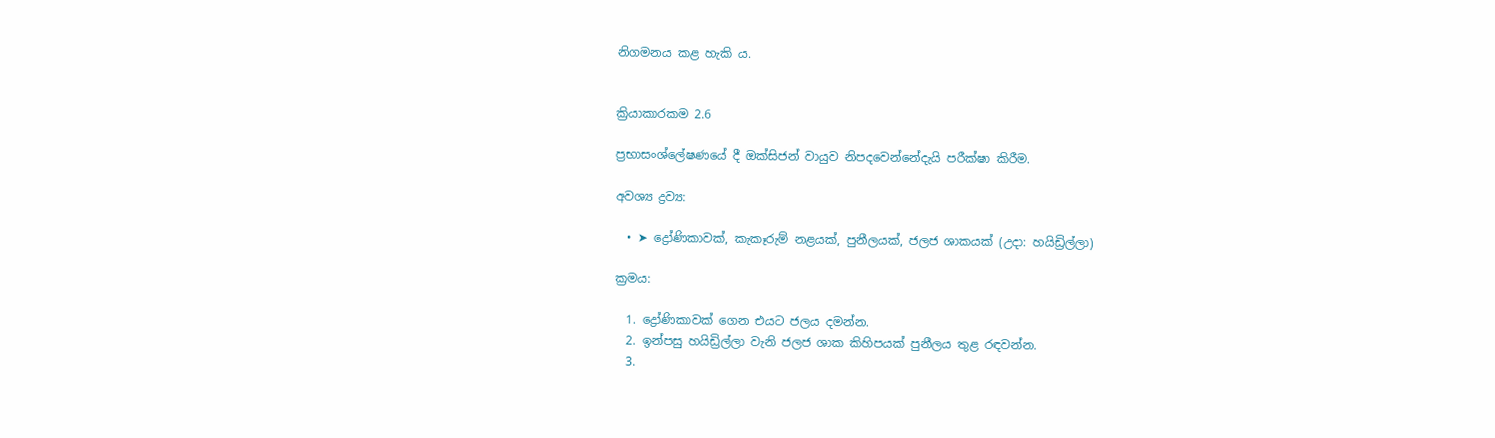නිගමනය කළ හැකි ය.


ක්‍රියාකාරකම 2.6

ප්‍රභාසංශ්ලේෂණයේ දී ඔක්සිජන් වායුව නිපදවෙන්නේදැයි පරීක්ෂා කිරීම.

අවශ්‍ය ද්‍රව්‍ය:

  • ➤ ද්‍රෝණිකාවක්, කැකෑරුම් නළයක්, පුනීලයක්, ජලජ ශාකයක් (උදා: හයිඩ්‍රිල්ලා)

ක්‍රමය:

  1. ද්‍රෝණිකාවක් ගෙන එයට ජලය දමන්න.
  2. ඉන්පසු හයිඩ්‍රිල්ලා වැනි ජලජ ශාක කිහිපයක් පුනීලය තුළ රඳවන්න.
  3.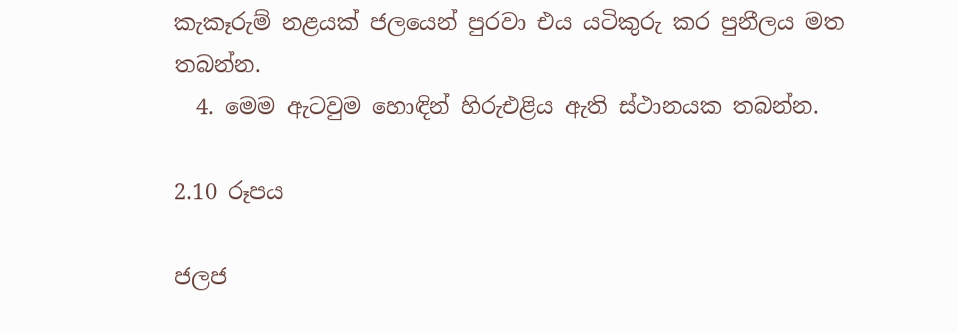කැකෑරුම් නළයක් ජලයෙන් පුරවා එය යටිකුරු කර පුනීලය මත තබන්න.
  4. මෙම ඇටවුම හොඳින් හිරුඑළිය ඇති ස්ථානයක තබන්න.

2.10 රූපය

ජලජ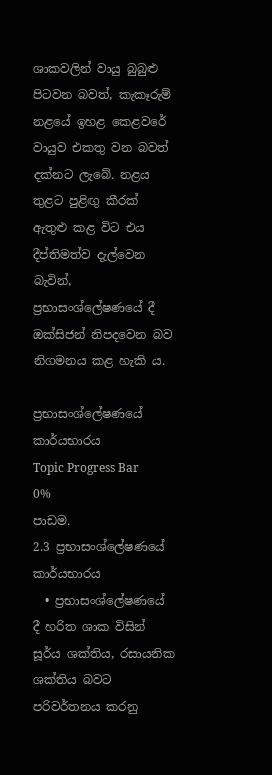ශාකවලින් වායු බුබුළු පිටවන බවත්, කැකෑරුම් නළයේ ඉහළ කෙළවරේ වායුව එකතු වන බවත් දක්නට ලැබේ. නළය තුළට පුළිඟු කීරක් ඇතුළු කළ විට එය දීප්තිමත්ව දැල්වෙන බැවින්, ප්‍රභාසංශ්ලේෂණයේ දී ඔක්සිජන් නිපදවෙන බව නිගමනය කළ හැකි ය.

ප්‍රභාසංශ්ලේෂණයේ කාර්යභාරය
Topic Progress Bar
0%
පාඩම.
2.3 ප්‍රභාසංශ්ලේෂණයේ කාර්යභාරය
  • ප්‍රභාසංශ්ලේෂණයේ දී හරිත ශාක විසින් සූර්ය ශක්තිය, රසායනික ශක්තිය බවට පරිවර්තනය කරනු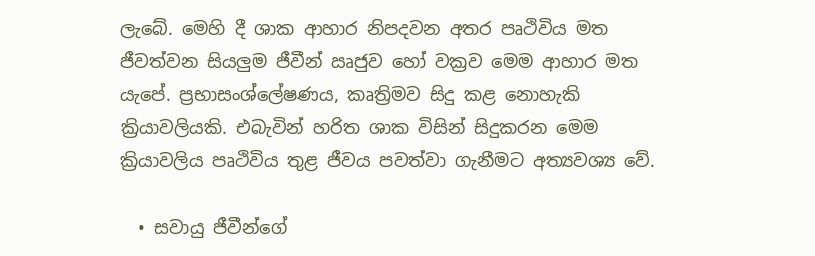ලැබේ. මෙහි දී ශාක ආහාර නිපදවන අතර පෘථිවිය මත ජීවත්වන සියලුම ජීවීන් ඍජුව හෝ වක්‍රව මෙම ආහාර මත යැපේ. ප්‍රභාසංශ්ලේෂණය, කෘත්‍රිමව සිදු කළ නොහැකි ක්‍රියාවලියකි. එබැවින් හරිත ශාක විසින් සිදුකරන මෙම ක්‍රියාවලිය පෘථිවිය තුළ ජීවය පවත්වා ගැනීමට අත්‍යවශ්‍ය වේ.

  • සවායු ජීවීන්ගේ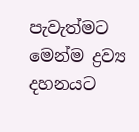පැවැත්මට මෙන්ම ද්‍රව්‍ය දහනයට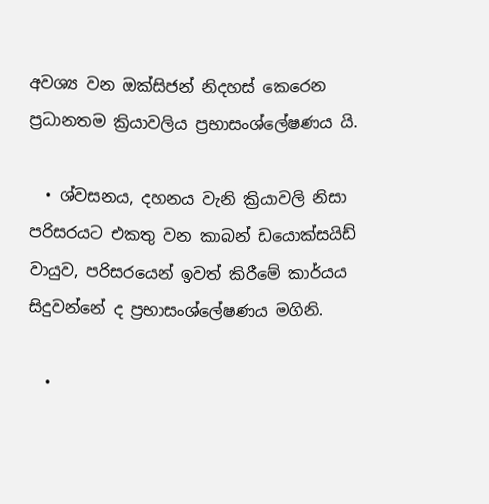අවශ්‍ය වන ඔක්සිජන් නිදහස් කෙරෙන ප්‍රධානතම ක්‍රියාවලිය ප්‍රභාසංශ්ලේෂණය යි.

  • ශ්වසනය, දහනය වැනි ක්‍රියාවලි නිසා පරිසරයට එකතු වන කාබන් ඩයොක්සයිඩ් වායුව, පරිසරයෙන් ඉවත් කිරීමේ කාර්යය සිදුවන්නේ ද ප්‍රභාසංශ්ලේෂණය මගිනි.

  •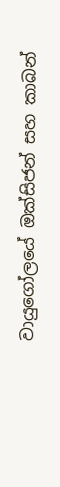වායුගෝලයේ ඔක්සිජන් සහ කාබන්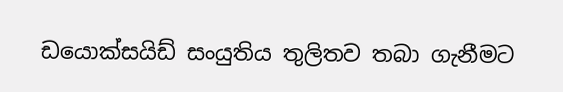ඩයොක්සයිඩ් සංයුතිය තුලිතව තබා ගැනීමට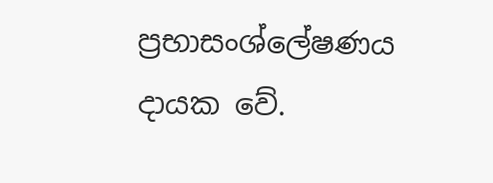ප්‍රභාසංශ්ලේෂණය දායක වේ.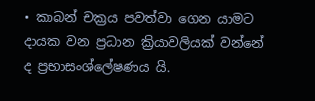• කාබන් චක්‍රය පවත්වා ගෙන යාමට දායක වන ප්‍රධාන ක්‍රියාවලියක් වන්නේ ද ප්‍රභාසංශ්ලේෂණය යි.